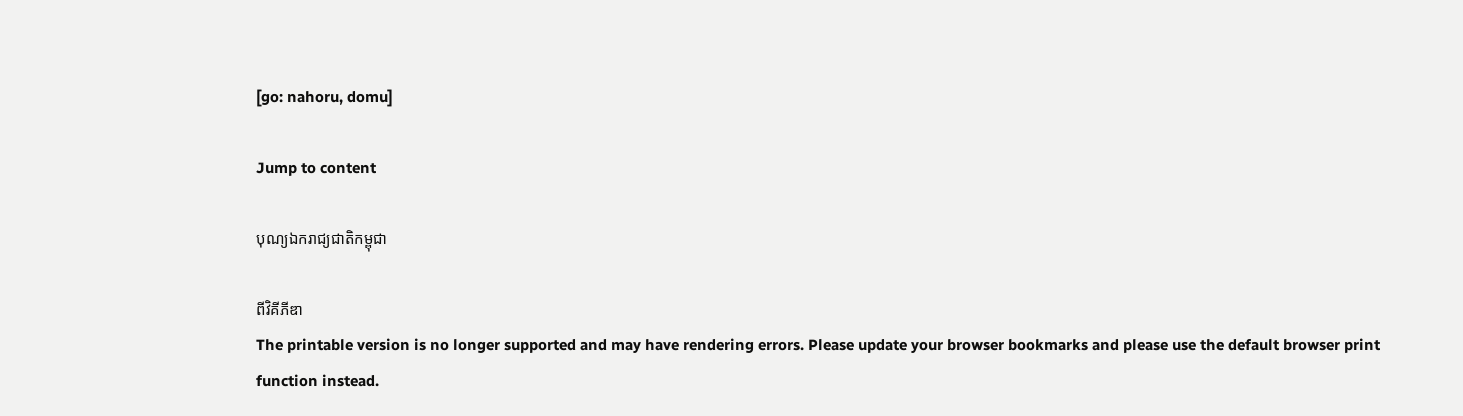[go: nahoru, domu]

Jump to content

បុណ្យឯករាជ្យជាតិកម្ពុជា

ពីវិគីភីឌា
The printable version is no longer supported and may have rendering errors. Please update your browser bookmarks and please use the default browser print function instead.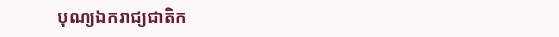បុណ្យឯករាជ្យជាតិក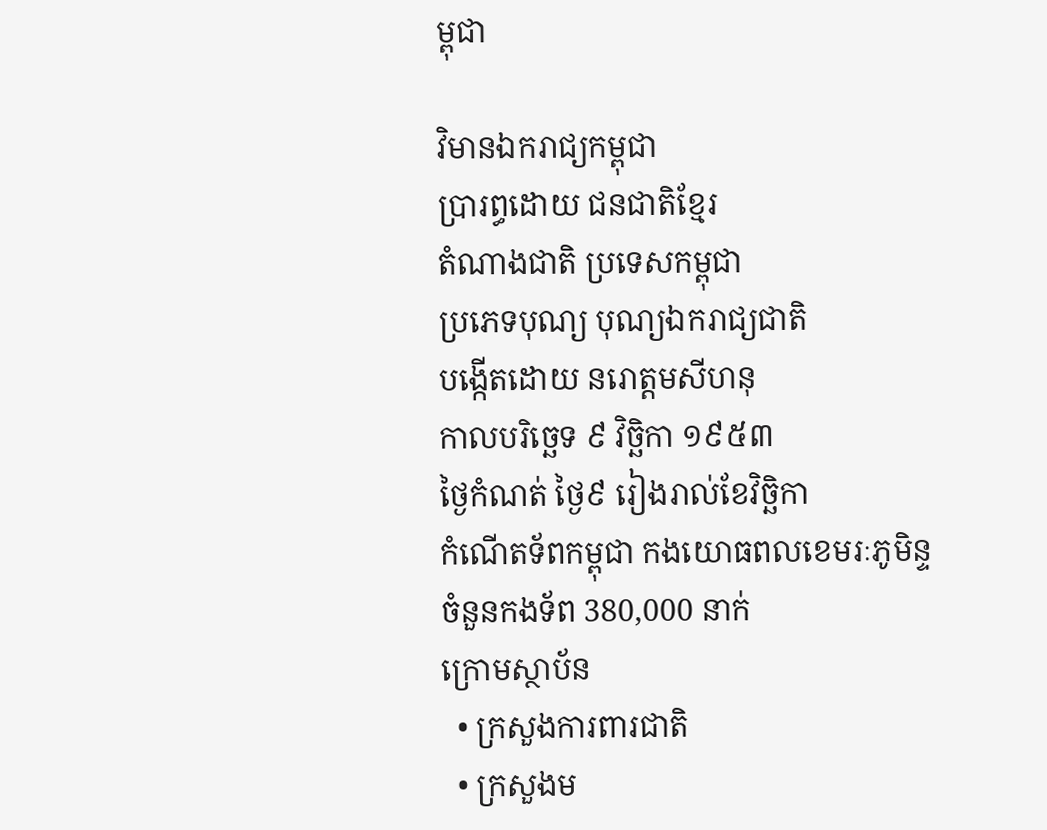ម្ពុជា

វិមានឯករាជ្យកម្ពុជា
ប្រារព្ធដោយ ជនជាតិខ្មែរ
តំណាងជាតិ ប្រទេសកម្ពុជា
ប្រភេទបុណ្យ បុណ្យឯករាជ្យជាតិ
បង្កើតដោយ នរោត្តមសីហនុ
កាលបរិច្ឆេទ ៩ វិច្ឆិកា ១៩៥៣
ថ្ងៃកំណត់ ថ្ងៃ៩ រៀងរាល់ខែវិច្ឆិកា
កំណើតទ័ពកម្ពុជា កងយោធពលខេមរៈភូមិន្ទ
ចំនួនកងទ័ព 380,000 នាក់
ក្រោមស្ថាប័ន
  • ក្រសួងការពារជាតិ
  • ក្រសួងម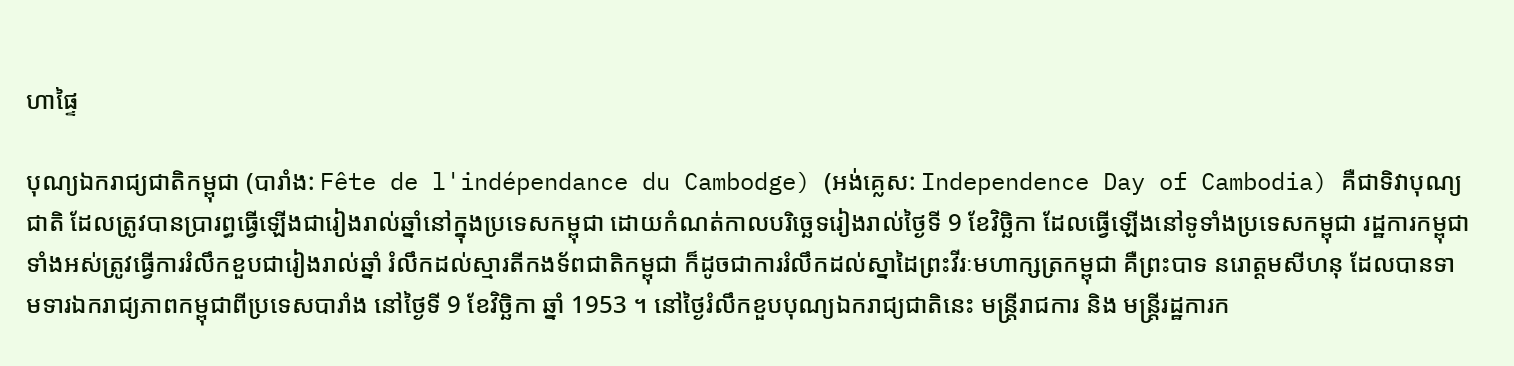ហាផ្ទៃ

បុណ្យឯករាជ្យជាតិកម្ពុជា (បារាំង: Fête de l'indépendance du Cambodge) (អង់គ្លេស: Independence Day of Cambodia) គឺជាទិវាបុណ្យជាតិ ដែលត្រូវបានប្រារព្ធធ្វើឡើងជារៀងរាល់ឆ្នាំនៅក្នុងប្រទេសកម្ពុជា ដោយកំណត់កាលបរិច្ឆេទរៀងរាល់ថ្ងៃទី 9 ខែវិច្ឆិកា ដែលធ្វើឡើងនៅទូទាំងប្រទេសកម្ពុជា រដ្ឋការកម្ពុជាទាំងអស់ត្រូវធ្វើការរំលឹកខួបជារៀងរាល់ឆ្នាំ រំលឹកដល់ស្មារតីកងទ័ពជាតិកម្ពុជា ក៏ដូចជាការរំលឹកដល់ស្នាដៃព្រះវីរៈមហាក្សត្រកម្ពុជា គឺព្រះបាទ នរោត្តមសីហនុ ដែលបានទាមទារឯករាជ្យភាពកម្ពុជាពីប្រទេសបារាំង នៅថ្ងៃទី 9 ខែវិច្ឆិកា ឆ្នាំ 1953 ។ នៅថ្ងៃរំលឹកខួបបុណ្យឯករាជ្យជាតិនេះ មន្ត្រីរាជការ និង មន្ត្រីរដ្ឋការក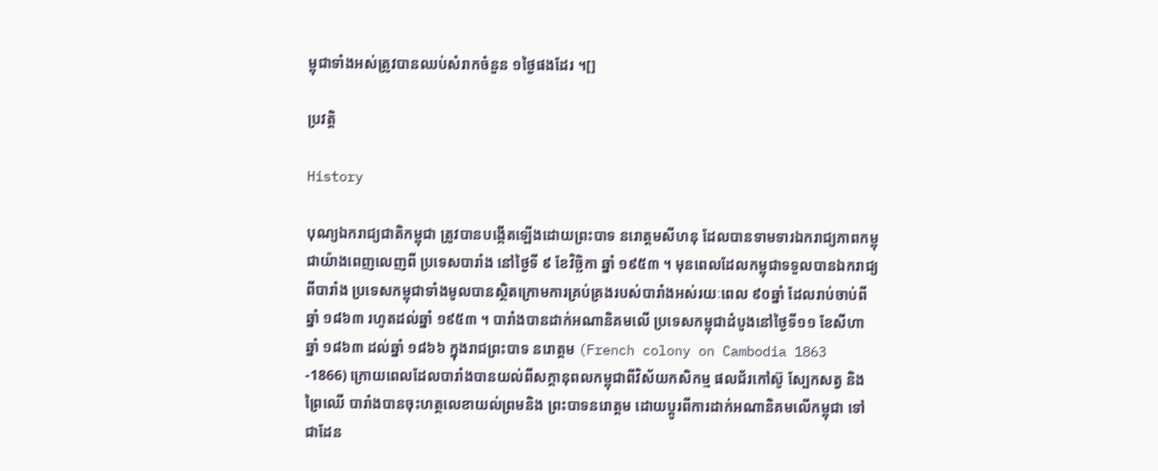ម្ពុជាទាំងអស់ត្រូវបានឈប់សំរាកចំនួន ១ថ្ងៃផងដែរ ។[]

ប្រវត្តិ

History

បុណ្យឯករាជ្យជាតិកម្ពុជា ត្រូវបានបង្កើតឡើងដោយព្រះបាទ នរោត្តមសីហនុ ដែលបានទាមទារឯករាជ្យភាពកម្ពុជាយ៉ាងពេញលេញពី ប្រទេសបារាំង នៅថ្ងៃទី ៩ ខែវិច្ឆិកា ឆ្នាំ ១៩៥៣ ។ មុនពេលដែលកម្ពុជាទទួលបានឯករាជ្យពីបារាំង ប្រទេសកម្ពុជាទាំងមូលបានស្ថិតក្រោមការគ្រប់គ្រងរបស់បារាំងអស់រយៈពេល ៩០ឆ្នាំ ដែលរាប់ចាប់ពីឆ្នាំ ១៨៦៣ រហូតដល់ឆ្នាំ ១៩៥៣ ។ បារាំងបានដាក់អណានិគមលើ ប្រទេសកម្ពុជាដំបូងនៅថ្ងៃទី១១ ខែសីហា ឆ្នាំ ១៨៦៣ ដល់ឆ្នាំ ១៨៦៦ ក្នុងរាជព្រះបាទ នរោត្តម (French colony on Cambodia 1863 -1866) ក្រោយពេលដែលបារាំងបានយល់ពីសក្ដានុពលកម្ពុជាពីវិស័យកសិកម្ម ផលជ័រកៅស៊ូ ស្បែកសត្វ និងព្រៃឈើ បារាំងបានចុះហត្ថលេខាយល់ព្រមនិង ព្រះបាទនរោត្តម ដោយប្ដូរពីការដាក់អណានិគមលើកម្ពុជា ទៅជាដែន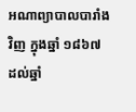អណាព្យាបាលបារាំងវិញ ក្នុងឆ្នាំ ១៨៦៧ ដល់ឆ្នាំ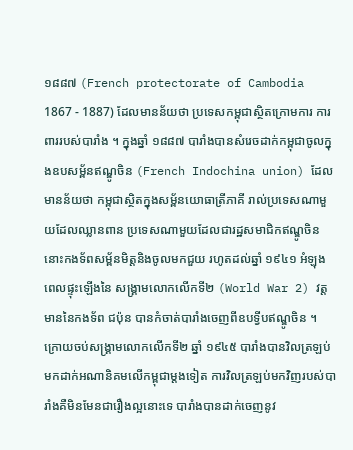១៨៨៧ (French protectorate of Cambodia 1867 - 1887) ដែលមានន័យថា ប្រទេសកម្ពុជាស្ថិតក្រោមការ ការពាររបស់បារាំង ។ ក្នុងឆ្នាំ ១៨៨៧ បារាំងបានសំរេចដាក់កម្ពុជាចូលក្នុងឧបសម្ព័នឥណ្ឌូចិន (French Indochina union) ដែលមានន័យថា កម្ពុជាស្ថិតក្នុងសម្ព័នយោធាត្រីភាគី រាល់ប្រទេសណាមួយដែលឈ្លានពាន ប្រទេសណាមួយដែលជារដ្ឋសមាជិកឥណ្ឌូចិន នោះកងទ័ពសម្ព័នមិត្តនិងចូលមកជួយ រហូតដល់ឆ្នាំ ១៩៤១ អំឡុងពេលផ្ទុះឡើងនៃ សង្គ្រាមលោកលើកទី២ (World War 2) វត្តមាននៃកងទ័ព ជប៉ុន បានកំចាត់បារាំងចេញពីឧបទ្វីបឥណ្ឌូចិន ។ ក្រោយចប់សង្គ្រាមលោកលើកទី២ ឆ្នាំ ១៩៤៥ បារាំងបានវិលត្រឡប់មកដាក់អណានិគមលើកម្ពុជាម្ដងទៀត ការវិលត្រឡប់មកវិញរបស់បារាំងគឺមិនមែនជារឿងល្អនោះទេ បារាំងបានដាក់ចេញនូវ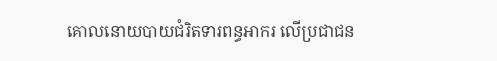គោលនោយបាយជំរិតទារពន្ធអាករ លើប្រជាជន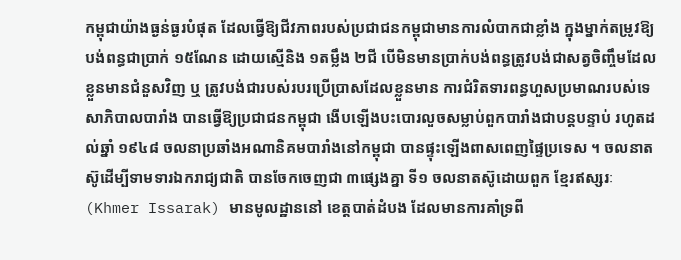កម្ពុជាយ៉ាងធ្ងន់ធ្ងរបំផុត ដែលធ្វើឱ្យជីវភាពរបស់ប្រជាជនកម្ពុជាមានការលំបាកជាខ្លាំង ក្នុងម្នាក់តម្រូវឱ្យបង់ពន្ធជាប្រាក់ ១៥ណែន ដោយស្មើនិង ១តម្លឹង ២ជី បើមិនមានប្រាក់បង់ពន្ធត្រូវបង់ជាសត្វចិញ្ចឹមដែលខ្លួនមានជំនួសវិញ ឬ ត្រូវបង់ជារបស់របរប្រើប្រាសដែលខ្លួនមាន ការជំរិតទារពន្ធហួសប្រមាណរបស់ទេសាភិបាលបារាំង បានធ្វើឱ្យប្រជាជនកម្ពុជា ងើបឡើងបះបោរលួចសម្លាប់ពួកបារាំងជាបន្តបន្ទាប់ រហូតដល់ឆ្នាំ ១៩៤៨ ចលនាប្រឆាំងអណានិគមបារាំងនៅកម្ពុជា បានផ្ទុះឡើងពាសពេញផ្ទៃប្រទេស ។ ចលនាតស៊ូដើម្បីទាមទារឯករាជ្យជាតិ បានចែកចេញជា ៣ផ្សេងគ្នា ទី១ ចលនាតស៊ូដោយពួក ខ្មែរឥស្សរៈ (Khmer Issarak) មានមូលដ្ឋាននៅ ខេត្តបាត់ដំបង ដែលមានការគាំទ្រពី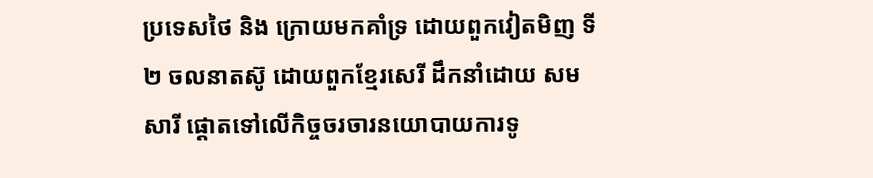ប្រទេសថៃ និង ក្រោយមកគាំទ្រ ដោយពួកវៀតមិញ ទី២ ចលនាតស៊ូ ដោយពួកខ្មែរសេរី ដឹកនាំដោយ សមសារី ផ្ដោតទៅលើកិច្ចចរចារនយោបាយការទូ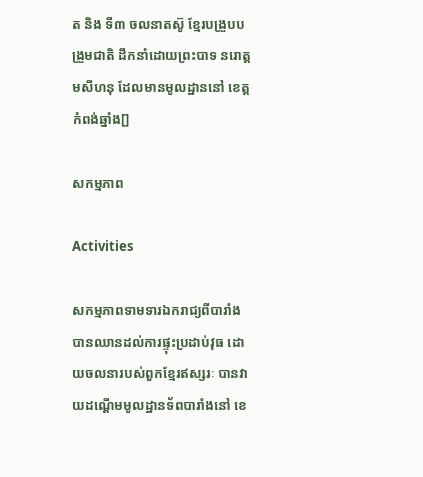ត និង ទី៣ ចលនាតស៊ូ ខ្មែរបង្រួបបង្រួមជាតិ ដឹកនាំដោយព្រះបាទ នរោត្តមសីហនុ ដែលមានមូលដ្ឋាននៅ ខេត្តកំពង់ឆ្នាំង[]

សកម្មភាព

Activities

សកម្មភាពទាមទារឯករាជ្យពីបារាំងបានឈានដល់ការផ្ទុះប្រដាប់វុធ ដោយចលនារបស់ពួកខ្មែរឥស្សរៈ បានវាយដណ្ដើមមូលដ្ឋានទ័ពបារាំងនៅ ខេ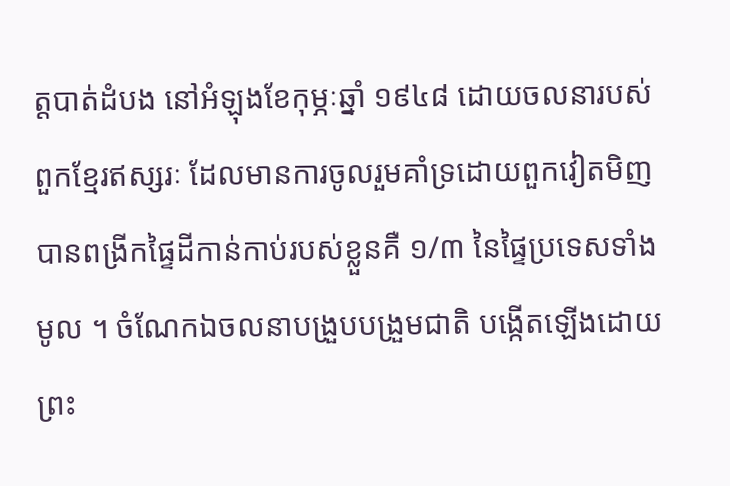ត្តបាត់ដំបង នៅអំឡុងខែកុម្ភៈឆ្នាំ ១៩៤៨ ដោយចលនារបស់ពួកខ្មែរឥស្សរៈ ដែលមានការចូលរួមគាំទ្រដោយពួកវៀតមិញ បានពង្រីកផ្ទៃដីកាន់កាប់របស់ខ្លួនគឺ ១/៣ នៃផ្ទៃប្រទេសទាំងមូល ។ ចំណែកឯចលនាបង្រួបបង្រួមជាតិ បង្កើតឡើងដោយព្រះ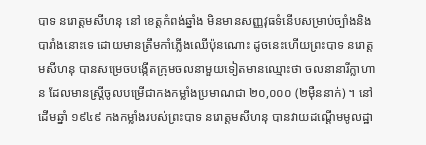បាទ នរោត្តមសីហនុ នៅ ខេត្តកំពង់ឆ្នាំង មិនមានសញ្ញវុធទំនើបសម្រាប់ច្បាំងនិងបារាំងនោះទេ ដោយមានត្រឹមកាំភ្លើងឈើប៉ុនណោះ ដូចនេះហើយព្រះបាទ នរោត្តមសីហនុ បានសម្រេចបង្កើតក្រុមចលនាមួយទៀតមានឈ្មោះថា ចលនានារីក្លាហាន ដែលមានស្ត្រីចូលបម្រើជាកងកម្លាំងប្រមាណជា ២០,០០០ (២មុឺននាក់) ។ នៅដើមឆ្នាំ ១៩៤៩ កងកម្លាំងរបស់ព្រះបាទ នរោត្តមសីហនុ បានវាយដណ្ដើមមូលដ្ឋា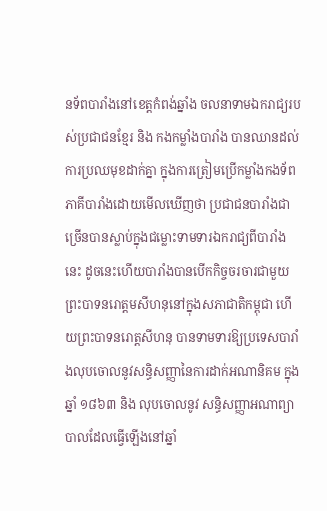នទ័ពបារាំងនៅខេត្តកំពង់ឆ្នាំង ចលនាទាមឯករាជ្យរបស់ប្រជាជនខ្មែរ និង កងកម្លាំងបារាំង បានឈានដល់ការប្រឈមុខដាក់គ្នា ក្នុងការត្រៀមប្រើកម្លាំងកងទ័ព ភាគីបារាំងដោយមើលឃើញថា ប្រជាជនបារាំងជាច្រើនបានស្លាប់ក្នុងជម្លោះទាមទារឯករាជ្យពីបារាំងនេះ ដូចនេះហើយបារាំងបានបើកកិច្ចចរចារជាមួយព្រះបាទនរោត្តមសីហនុនៅក្នុងសភាជាតិកម្ពុជា ហើយព្រះបាទនរោត្តសីហនុ បានទាមទារឱ្យប្រទេសបារាំងលុបចោលនូវសន្ធិសញ្ញានៃការដាក់អណានិគម ក្នុងឆ្នាំ ១៨៦៣ និង លុបចោលនូវ សន្ធិសញ្ញាអណាព្យាបាលដែលធ្វើឡើងនៅឆ្នាំ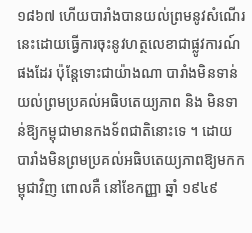១៨៦៧ ហើយបារាំងបានយល់ព្រមនូវសំណើរនេះដោយធ្វើការចុះនូវហត្ថលេខាជាផ្លូវការណ៍ផងដែរ ប៉ុន្តែទោះជាយ៉ាងណា បារាំងមិនទាន់យល់ព្រមប្រគល់អធិបតេយ្យភាព និង មិនទាន់ឱ្យកម្ពុជាមានកងទ័ពជាតិនោះទេ ។ ដោយបារាំងមិនព្រមប្រគល់អធិបតេយ្យភាពឱ្យមកកម្ពុជាវិញ ពោលគឺ នៅខែកញ្ញា ឆ្នាំ ១៩៤៩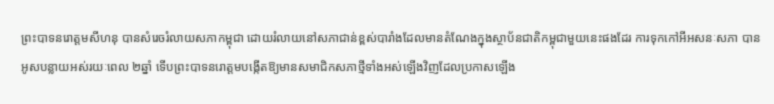ព្រះបាទនរោត្តមសីហនុ បានសំរេចរំលាយសភាកម្ពុជា ដោយរំលាយនៅសភាជាន់ខ្ពស់បារាំងដែលមានតំណែងក្នុងស្ថាប័នជាតិកម្ពុជាមួយនេះផងដែរ ការទុកកៅអីអសនៈសភា បានអូសបន្លាយអស់រយៈពេល ២ឆ្នាំ ទើបព្រះបាទនរោត្តមបង្កើតឱ្យមានសមាជិកសភាថ្មីទាំងអស់ឡើងវិញដែលប្រកាសឡើង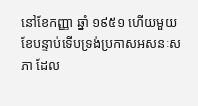នៅខែកញ្ញា ឆ្នាំ ១៩៥១ ហើយមួយខែបន្ទាប់ទើបទ្រង់ប្រកាសអសនៈសភា ដែល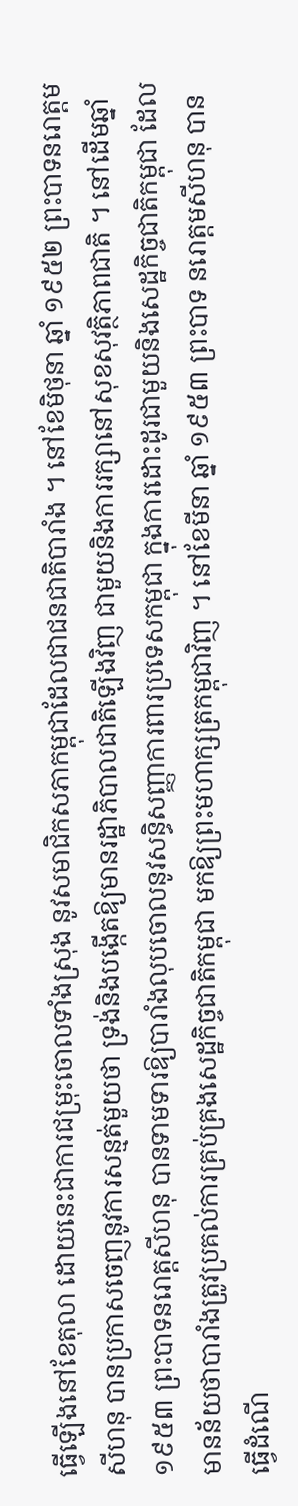ធ្វើឡើងនៅខែតុលា ដោយនេះជាការជម្រុះចោលទាំងស្រុង នូវសមាជិកសភាកម្ពុជាដែលជាជនជាតិបារាំង ។ នៅខែមិថុនា ឆ្នាំ ១៩៥២ ព្រះបាទនរោត្តមសីហនុ បានប្រកាសចេញនូវការសន្មត់មួយថា ទ្រង់និងបង្កើតឱ្យមានរដ្ឋាភិបាលជាតិឡើងវិញ ជាមួយនិងការរក្សានៅសុខសុវត្ថិភាពជាតិ ។ នៅដើមឆ្នាំ ១៩៥៣ ព្រះបាទនរោត្តសីហនុ បានទាមទារឱ្យបារាំងលុបចោលនូវសន្ធិសញ្ញាការពារប្រទេសកម្ពុជា ក្នុងការដោះដូរជាមួយនិងសេដ្ឋកិច្ចជាតិកម្ពុជា ដែលមានន័យថាបារាំងត្រូវប្រគល់ការគ្រប់គ្រងសេដ្ឋកិច្ចជាតិកម្ពុជា មកឱ្យព្រះមហាក្សត្រកម្ពុជាវិញ ។ នៅខែមីនា ឆ្នាំ ១៩៥៣ ព្រះបាទ នរោត្តមសីហនុ បានធ្វើដំណើ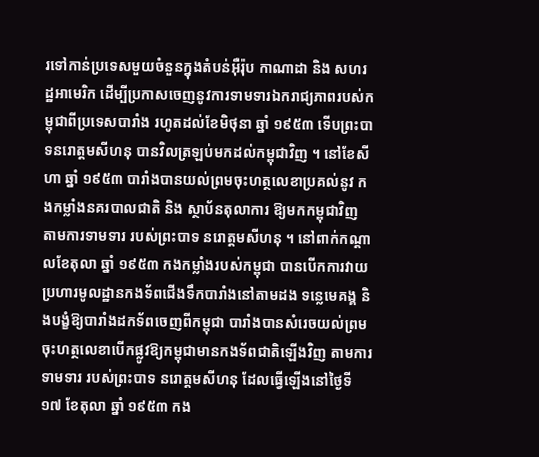រទៅកាន់ប្រទេសមួយចំនួនក្នុងតំបន់អុឺរ៉ុប កាណាដា និង សហរដ្ឋអាមេរិក ដើម្បីប្រកាសចេញនូវការទាមទារឯករាជ្យភាពរបស់កម្ពុជាពីប្រទេសបារាំង រហូតដល់ខែមិថុនា ឆ្នាំ ១៩៥៣ ទើបព្រះបាទនរោត្តមសីហនុ បានវិលត្រឡប់មកដល់កម្ពុជាវិញ ។ នៅខែសីហា ឆ្នាំ ១៩៥៣ បារាំងបានយល់ព្រមចុះហត្ថលេខាប្រគល់នូវ កងកម្លាំងនគរបាលជាតិ និង ស្ថាប័នតុលាការ ឱ្យមកកម្ពុជាវិញ តាមការទាមទារ របស់ព្រះបាទ នរោត្តមសីហនុ ។ នៅពាក់កណ្ដាលខែតុលា ឆ្នាំ ១៩៥៣ កងកម្លាំងរបស់កម្ពុជា បានបើកការវាយប្រហារមូលដ្ឋានកងទ័ពជើងទឹកបារាំងនៅតាមដង ទន្លេមេគង្គ និងបង្ខំឱ្យបារាំងដកទ័ពចេញពីកម្ពុជា បារាំងបានសំរេចយល់ព្រមចុះហត្ថលេខាបើកផ្លូវឱ្យកម្ពុជាមានកងទ័ពជាតិឡើងវិញ តាមការទាមទារ របស់ព្រះបាទ នរោត្តមសីហនុ ដែលធ្វើឡើងនៅថ្ងៃទី១៧ ខែតុលា ឆ្នាំ ១៩៥៣ កង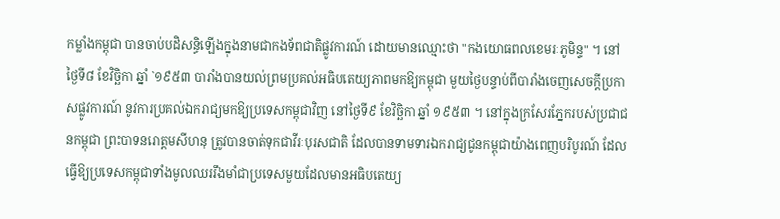កម្លាំងកម្ពុជា បានចាប់បដិសន្ធិឡើងក្នុងនាមជាកងទ័ពជាតិផ្លូវការណ៍ ដោយមានឈ្មោះថា "កងយោធពលខេមរៈភូមិន្ទ" ។ នៅថ្ងៃទី៨ ខែវិច្ឆិកា ឆ្នាំ `១៩៥៣ បារាំងបានយល់ព្រមប្រគល់អធិបតេយ្យភាពមកឱ្យកម្ពុជា មួយថ្ងៃបន្ទាប់ពីបារាំងចេញសេចក្ដីប្រកាសផ្លូវការណ៍ នូវការប្រគល់ឯករាជ្យមកឱ្យប្រទេសកម្ពុជាវិញ នៅថ្ងៃទី៩ ខែវិច្ឆិកា ឆ្នាំ ១៩៥៣ ។ នៅក្នុងក្រសែរភ្នែករបស់ប្រជាជនកម្ពុជា ព្រះបាទនរោត្តមសីហនុ ត្រូវបានចាត់ទុកជាវីរៈបុរសជាតិ ដែលបានទាមទារឯករាជ្យជូនកម្ពុជាយ៉ាងពេញបរិបូរណ៍ ដែលធ្វើឱ្យប្រទេសកម្ពុជាទាំងមូលឈររឹងមាំជាប្រទេសមួយដែលមានអធិបតេយ្យ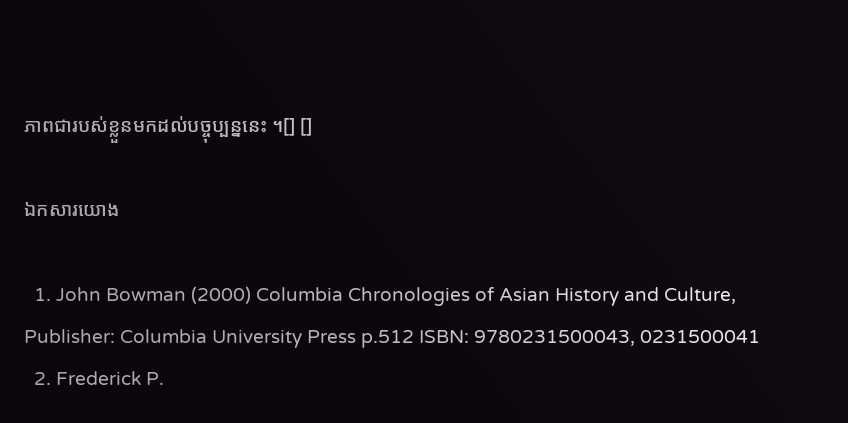ភាពជារបស់ខ្លួនមកដល់បច្ចុប្បន្ននេះ ។[] []

ឯកសារយោង

  1. John Bowman (2000) Columbia Chronologies of Asian History and Culture, Publisher: Columbia University Press p.512 ISBN: 9780231500043, 0231500041
  2. Frederick P.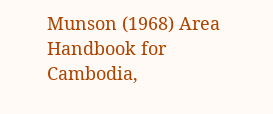Munson (1968) Area Handbook for Cambodia,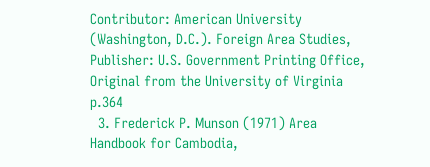Contributor: American University (Washington, D.C.). Foreign Area Studies, Publisher: U.S. Government Printing Office, Original from the University of Virginia p.364
  3. Frederick P. Munson (1971) Area Handbook for Cambodia,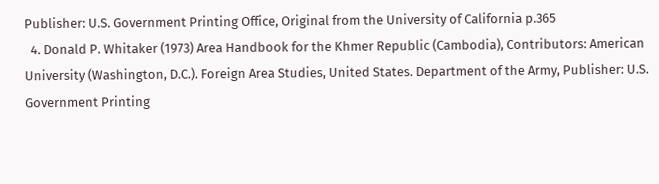Publisher: U.S. Government Printing Office, Original from the University of California p.365
  4. Donald P. Whitaker (1973) Area Handbook for the Khmer Republic (Cambodia), Contributors: American University (Washington, D.C.). Foreign Area Studies, United States. Department of the Army, Publisher: U.S. Government Printing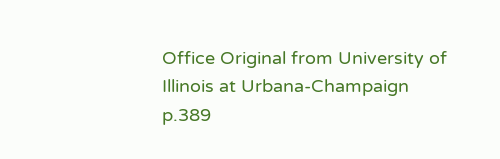Office Original from University of Illinois at Urbana-Champaign p.389